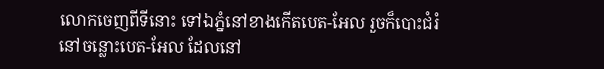លោកចេញពីទីនោះ ទៅឯភ្នំនៅខាងកើតបេត-អែល រួចក៏បោះជំរំនៅចន្លោះបេត-អែល ដែលនៅ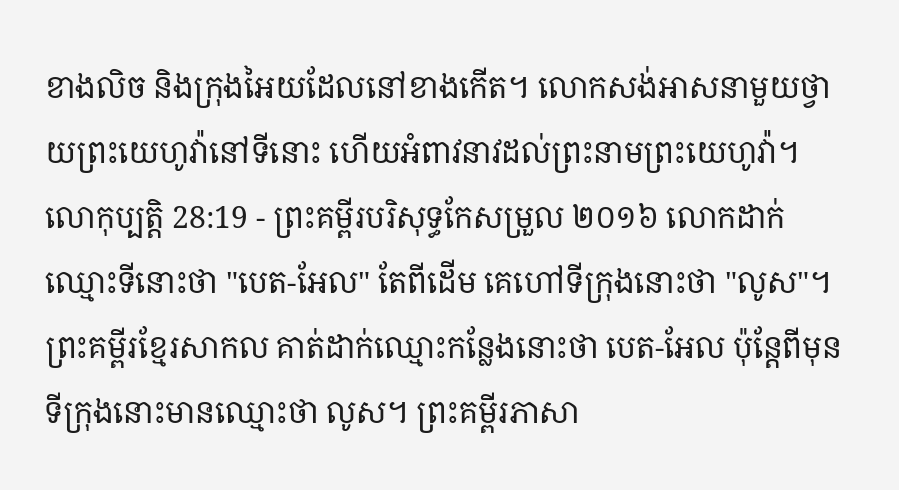ខាងលិច និងក្រុងអៃយដែលនៅខាងកើត។ លោកសង់អាសនាមួយថ្វាយព្រះយេហូវ៉ានៅទីនោះ ហើយអំពាវនាវដល់ព្រះនាមព្រះយេហូវ៉ា។
លោកុប្បត្តិ 28:19 - ព្រះគម្ពីរបរិសុទ្ធកែសម្រួល ២០១៦ លោកដាក់ឈ្មោះទីនោះថា "បេត-អែល" តែពីដើម គេហៅទីក្រុងនោះថា "លូស"។ ព្រះគម្ពីរខ្មែរសាកល គាត់ដាក់ឈ្មោះកន្លែងនោះថា បេត-អែល ប៉ុន្តែពីមុនទីក្រុងនោះមានឈ្មោះថា លូស។ ព្រះគម្ពីរភាសា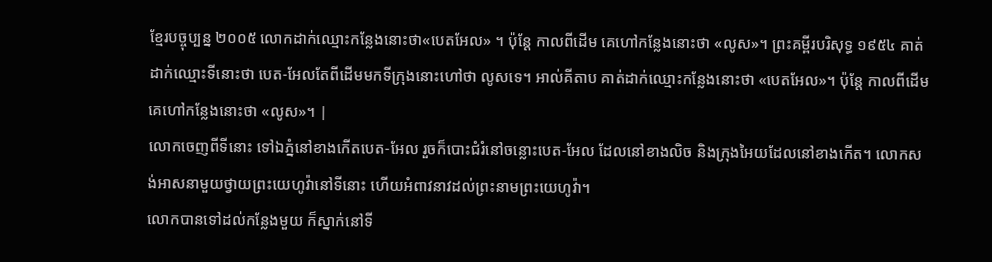ខ្មែរបច្ចុប្បន្ន ២០០៥ លោកដាក់ឈ្មោះកន្លែងនោះថា«បេតអែល» ។ ប៉ុន្តែ កាលពីដើម គេហៅកន្លែងនោះថា «លូស»។ ព្រះគម្ពីរបរិសុទ្ធ ១៩៥៤ គាត់ដាក់ឈ្មោះទីនោះថា បេត-អែលតែពីដើមមកទីក្រុងនោះហៅថា លូសទេ។ អាល់គីតាប គាត់ដាក់ឈ្មោះកន្លែងនោះថា «បេតអែល»។ ប៉ុន្តែ កាលពីដើម គេហៅកន្លែងនោះថា «លូស»។ |
លោកចេញពីទីនោះ ទៅឯភ្នំនៅខាងកើតបេត-អែល រួចក៏បោះជំរំនៅចន្លោះបេត-អែល ដែលនៅខាងលិច និងក្រុងអៃយដែលនៅខាងកើត។ លោកសង់អាសនាមួយថ្វាយព្រះយេហូវ៉ានៅទីនោះ ហើយអំពាវនាវដល់ព្រះនាមព្រះយេហូវ៉ា។
លោកបានទៅដល់កន្លែងមួយ ក៏ស្នាក់នៅទី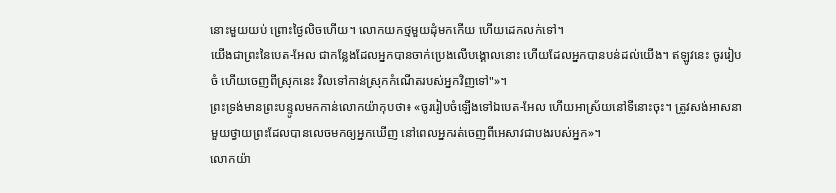នោះមួយយប់ ព្រោះថ្ងៃលិចហើយ។ លោកយកថ្មមួយដុំមកកើយ ហើយដេកលក់ទៅ។
យើងជាព្រះនៃបេត-អែល ជាកន្លែងដែលអ្នកបានចាក់ប្រេងលើបង្គោលនោះ ហើយដែលអ្នកបានបន់ដល់យើង។ ឥឡូវនេះ ចូររៀបចំ ហើយចេញពីស្រុកនេះ វិលទៅកាន់ស្រុកកំណើតរបស់អ្នកវិញទៅ"»។
ព្រះទ្រង់មានព្រះបន្ទូលមកកាន់លោកយ៉ាកុបថា៖ «ចូររៀបចំឡើងទៅឯបេត-អែល ហើយអាស្រ័យនៅទីនោះចុះ។ ត្រូវសង់អាសនាមួយថ្វាយព្រះដែលបានលេចមកឲ្យអ្នកឃើញ នៅពេលអ្នករត់ចេញពីអេសាវជាបងរបស់អ្នក»។
លោកយ៉ា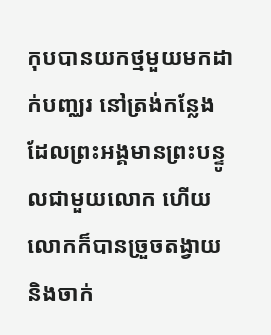កុបបានយកថ្មមួយមកដាក់បញ្ឈរ នៅត្រង់កន្លែងដែលព្រះអង្គមានព្រះបន្ទូលជាមួយលោក ហើយលោកក៏បានច្រួចតង្វាយ និងចាក់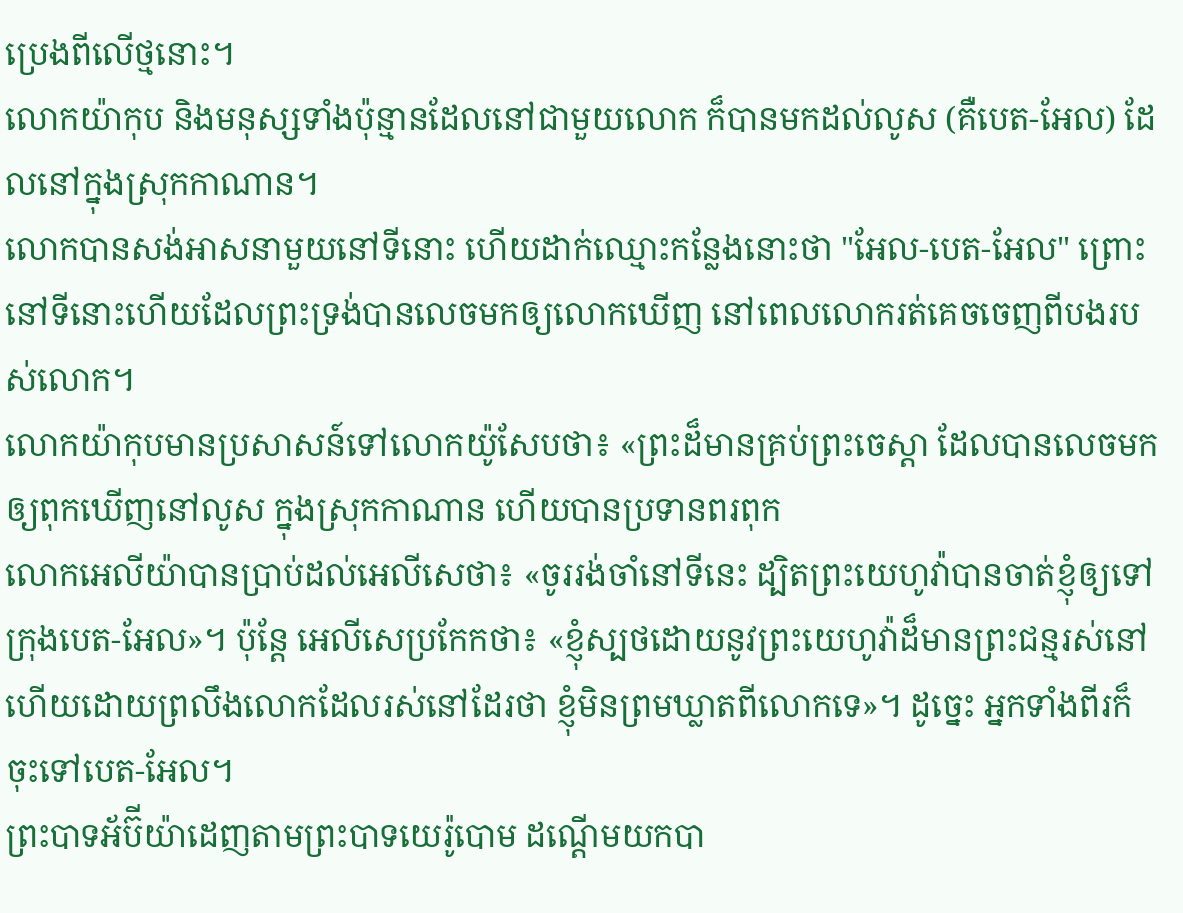ប្រេងពីលើថ្មនោះ។
លោកយ៉ាកុប និងមនុស្សទាំងប៉ុន្មានដែលនៅជាមួយលោក ក៏បានមកដល់លូស (គឺបេត-អែល) ដែលនៅក្នុងស្រុកកាណាន។
លោកបានសង់អាសនាមួយនៅទីនោះ ហើយដាក់ឈ្មោះកន្លែងនោះថា "អែល-បេត-អែល" ព្រោះនៅទីនោះហើយដែលព្រះទ្រង់បានលេចមកឲ្យលោកឃើញ នៅពេលលោករត់គេចចេញពីបងរបស់លោក។
លោកយ៉ាកុបមានប្រសាសន៍ទៅលោកយ៉ូសែបថា៖ «ព្រះដ៏មានគ្រប់ព្រះចេស្តា ដែលបានលេចមកឲ្យពុកឃើញនៅលូស ក្នុងស្រុកកាណាន ហើយបានប្រទានពរពុក
លោកអេលីយ៉ាបានប្រាប់ដល់អេលីសេថា៖ «ចូររង់ចាំនៅទីនេះ ដ្បិតព្រះយេហូវ៉ាបានចាត់ខ្ញុំឲ្យទៅក្រុងបេត-អែល»។ ប៉ុន្តែ អេលីសេប្រកែកថា៖ «ខ្ញុំស្បថដោយនូវព្រះយេហូវ៉ាដ៏មានព្រះជន្មរស់នៅ ហើយដោយព្រលឹងលោកដែលរស់នៅដែរថា ខ្ញុំមិនព្រមឃ្លាតពីលោកទេ»។ ដូច្នេះ អ្នកទាំងពីរក៏ចុះទៅបេត-អែល។
ព្រះបាទអ័ប៊ីយ៉ាដេញតាមព្រះបាទយេរ៉ូបោម ដណ្តើមយកបា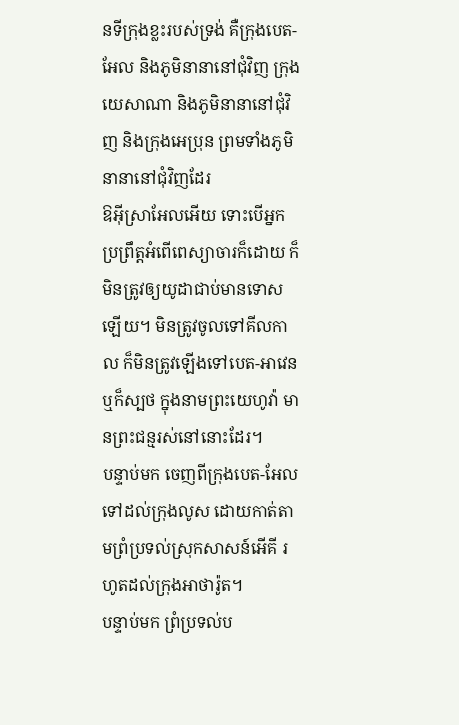នទីក្រុងខ្លះរបស់ទ្រង់ គឺក្រុងបេត-អែល និងភូមិនានានៅជុំវិញ ក្រុងយេសាណា និងភូមិនានានៅជុំវិញ និងក្រុងអេប្រុន ព្រមទាំងភូមិនានានៅជុំវិញដែរ
ឱអ៊ីស្រាអែលអើយ ទោះបើអ្នកប្រព្រឹត្តអំពើពេស្យាចារក៏ដោយ ក៏មិនត្រូវឲ្យយូដាជាប់មានទោសឡើយ។ មិនត្រូវចូលទៅគីលកាល ក៏មិនត្រូវឡើងទៅបេត-អាវេន ឬក៏ស្បថ ក្នុងនាមព្រះយេហូវ៉ា មានព្រះជន្មរស់នៅនោះដែរ។
បន្ទាប់មក ចេញពីក្រុងបេត-អែល ទៅដល់ក្រុងលូស ដោយកាត់តាមព្រំប្រទល់ស្រុកសាសន៍អើគី រហូតដល់ក្រុងអាថារ៉ូត។
បន្ទាប់មក ព្រំប្រទល់ប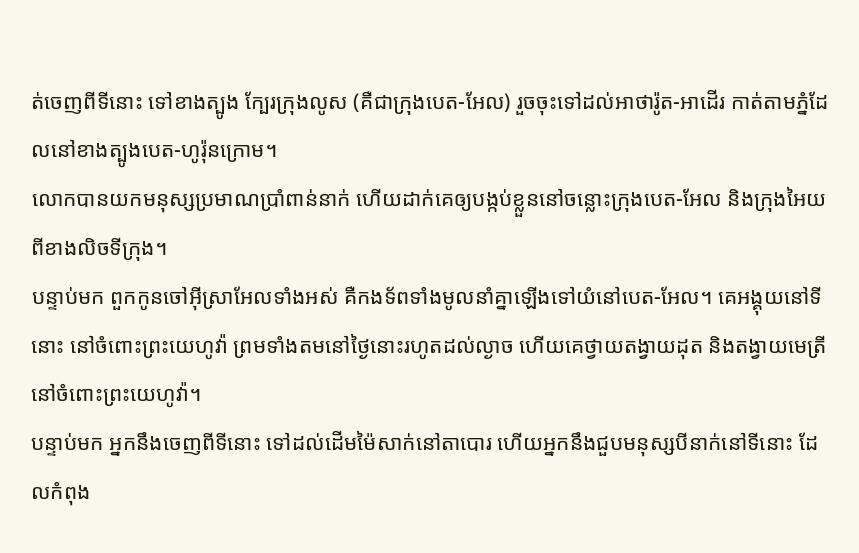ត់ចេញពីទីនោះ ទៅខាងត្បូង ក្បែរក្រុងលូស (គឺជាក្រុងបេត-អែល) រួចចុះទៅដល់អាថារ៉ូត-អាដើរ កាត់តាមភ្នំដែលនៅខាងត្បូងបេត-ហូរ៉ុនក្រោម។
លោកបានយកមនុស្សប្រមាណប្រាំពាន់នាក់ ហើយដាក់គេឲ្យបង្កប់ខ្លួននៅចន្លោះក្រុងបេត-អែល និងក្រុងអៃយ ពីខាងលិចទីក្រុង។
បន្ទាប់មក ពួកកូនចៅអ៊ីស្រាអែលទាំងអស់ គឺកងទ័ពទាំងមូលនាំគ្នាឡើងទៅយំនៅបេត-អែល។ គេអង្គុយនៅទីនោះ នៅចំពោះព្រះយេហូវ៉ា ព្រមទាំងតមនៅថ្ងៃនោះរហូតដល់ល្ងាច ហើយគេថ្វាយតង្វាយដុត និងតង្វាយមេត្រីនៅចំពោះព្រះយេហូវ៉ា។
បន្ទាប់មក អ្នកនឹងចេញពីទីនោះ ទៅដល់ដើមម៉ៃសាក់នៅតាបោរ ហើយអ្នកនឹងជួបមនុស្សបីនាក់នៅទីនោះ ដែលកំពុង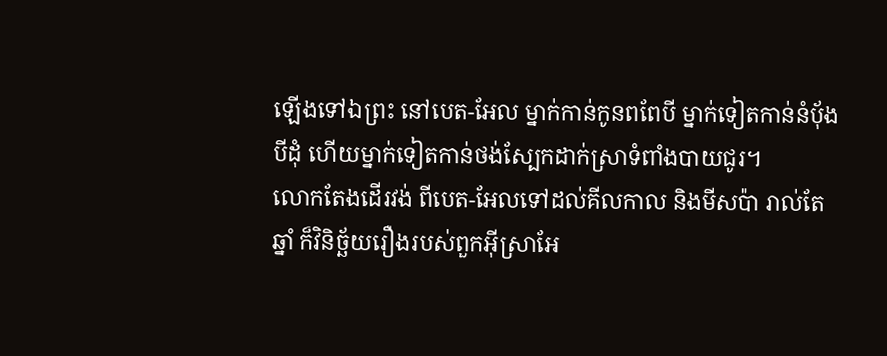ឡើងទៅឯព្រះ នៅបេត-អែល ម្នាក់កាន់កូនពពែបី ម្នាក់ទៀតកាន់នំបុ័ងបីដុំ ហើយម្នាក់ទៀតកាន់ថង់ស្បែកដាក់ស្រាទំពាំងបាយជូរ។
លោកតែងដើរវង់ ពីបេត-អែលទៅដល់គីលកាល និងមីសប៉ា រាល់តែឆ្នាំ ក៏វិនិច្ឆ័យរឿងរបស់ពួកអ៊ីស្រាអែ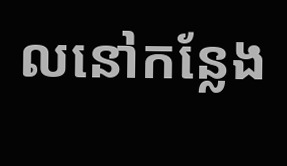លនៅកន្លែង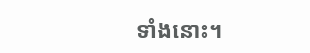ទាំងនោះ។